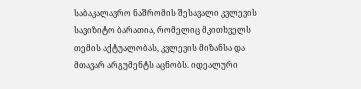საბაკალავრო ნაშრომის შესავალი კვლევის სავიზიტო ბარათია, რომელიც მკითხველს თემის აქტუალობას, კვლევის მიზანსა და მთავარ არგუმენტს აცნობს. იდეალური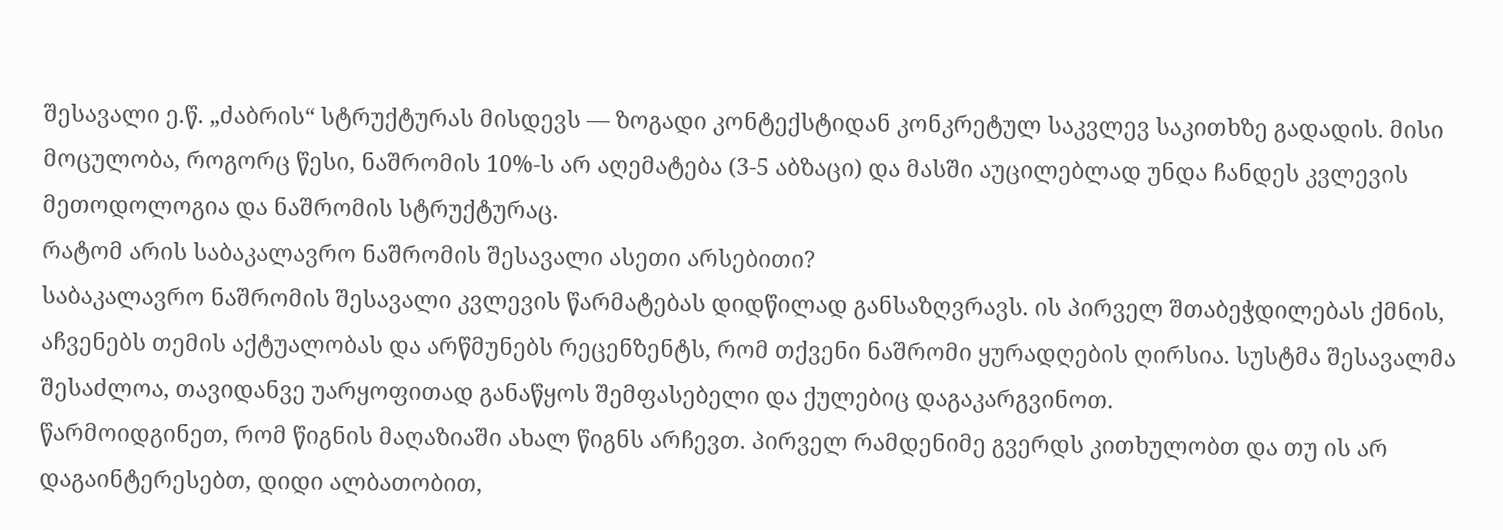შესავალი ე.წ. „ძაბრის“ სტრუქტურას მისდევს — ზოგადი კონტექსტიდან კონკრეტულ საკვლევ საკითხზე გადადის. მისი მოცულობა, როგორც წესი, ნაშრომის 10%-ს არ აღემატება (3-5 აბზაცი) და მასში აუცილებლად უნდა ჩანდეს კვლევის მეთოდოლოგია და ნაშრომის სტრუქტურაც.
რატომ არის საბაკალავრო ნაშრომის შესავალი ასეთი არსებითი?
საბაკალავრო ნაშრომის შესავალი კვლევის წარმატებას დიდწილად განსაზღვრავს. ის პირველ შთაბეჭდილებას ქმნის, აჩვენებს თემის აქტუალობას და არწმუნებს რეცენზენტს, რომ თქვენი ნაშრომი ყურადღების ღირსია. სუსტმა შესავალმა შესაძლოა, თავიდანვე უარყოფითად განაწყოს შემფასებელი და ქულებიც დაგაკარგვინოთ.
წარმოიდგინეთ, რომ წიგნის მაღაზიაში ახალ წიგნს არჩევთ. პირველ რამდენიმე გვერდს კითხულობთ და თუ ის არ დაგაინტერესებთ, დიდი ალბათობით,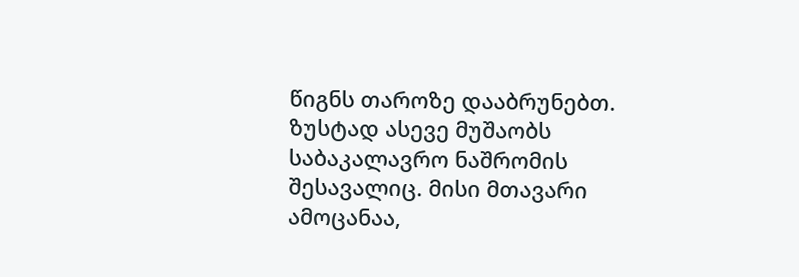წიგნს თაროზე დააბრუნებთ. ზუსტად ასევე მუშაობს საბაკალავრო ნაშრომის შესავალიც. მისი მთავარი ამოცანაა,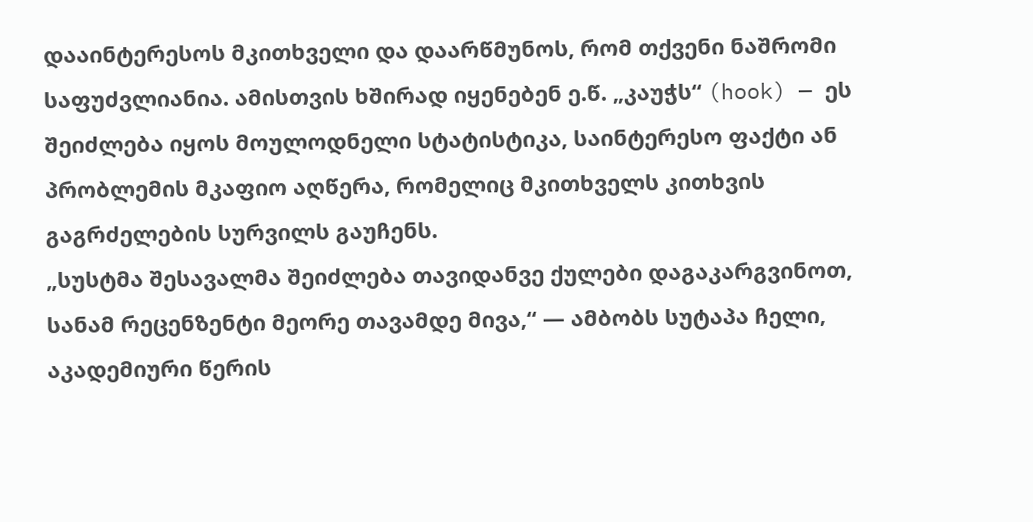დააინტერესოს მკითხველი და დაარწმუნოს, რომ თქვენი ნაშრომი საფუძვლიანია. ამისთვის ხშირად იყენებენ ე.წ. „კაუჭს“ (hook) — ეს შეიძლება იყოს მოულოდნელი სტატისტიკა, საინტერესო ფაქტი ან პრობლემის მკაფიო აღწერა, რომელიც მკითხველს კითხვის გაგრძელების სურვილს გაუჩენს.
„სუსტმა შესავალმა შეიძლება თავიდანვე ქულები დაგაკარგვინოთ, სანამ რეცენზენტი მეორე თავამდე მივა,“ — ამბობს სუტაპა ჩელი, აკადემიური წერის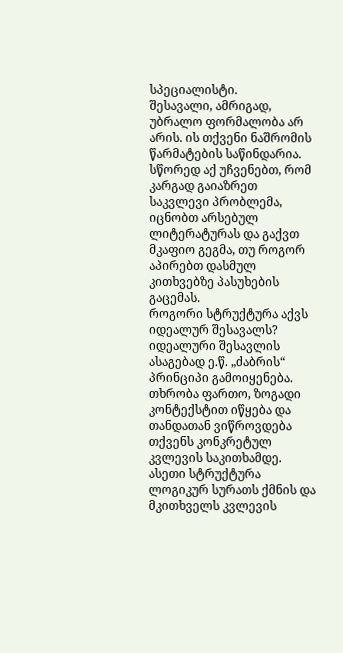სპეციალისტი.
შესავალი, ამრიგად, უბრალო ფორმალობა არ არის. ის თქვენი ნაშრომის წარმატების საწინდარია. სწორედ აქ უჩვენებთ, რომ კარგად გაიაზრეთ საკვლევი პრობლემა, იცნობთ არსებულ ლიტერატურას და გაქვთ მკაფიო გეგმა, თუ როგორ აპირებთ დასმულ კითხვებზე პასუხების გაცემას.
როგორი სტრუქტურა აქვს იდეალურ შესავალს?
იდეალური შესავლის ასაგებად ე.წ. „ძაბრის“ პრინციპი გამოიყენება. თხრობა ფართო, ზოგადი კონტექსტით იწყება და თანდათან ვიწროვდება თქვენს კონკრეტულ კვლევის საკითხამდე. ასეთი სტრუქტურა ლოგიკურ სურათს ქმნის და მკითხველს კვლევის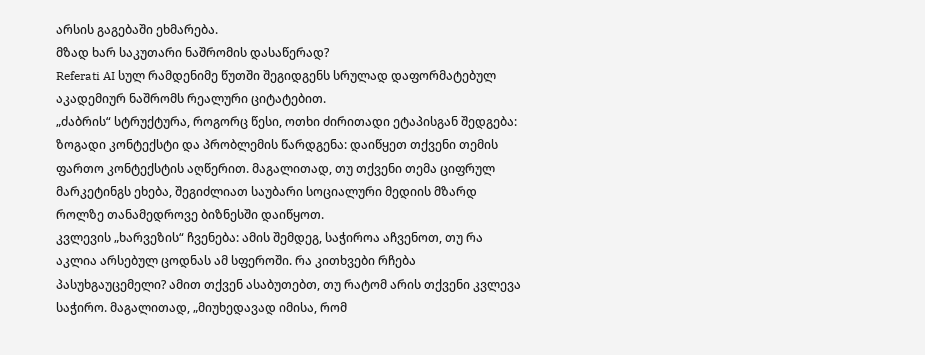არსის გაგებაში ეხმარება.
მზად ხარ საკუთარი ნაშრომის დასაწერად?
Referati AI სულ რამდენიმე წუთში შეგიდგენს სრულად დაფორმატებულ აკადემიურ ნაშრომს რეალური ციტატებით.
„ძაბრის“ სტრუქტურა, როგორც წესი, ოთხი ძირითადი ეტაპისგან შედგება:
ზოგადი კონტექსტი და პრობლემის წარდგენა: დაიწყეთ თქვენი თემის ფართო კონტექსტის აღწერით. მაგალითად, თუ თქვენი თემა ციფრულ მარკეტინგს ეხება, შეგიძლიათ საუბარი სოციალური მედიის მზარდ როლზე თანამედროვე ბიზნესში დაიწყოთ.
კვლევის „ხარვეზის“ ჩვენება: ამის შემდეგ, საჭიროა აჩვენოთ, თუ რა აკლია არსებულ ცოდნას ამ სფეროში. რა კითხვები რჩება პასუხგაუცემელი? ამით თქვენ ასაბუთებთ, თუ რატომ არის თქვენი კვლევა საჭირო. მაგალითად, „მიუხედავად იმისა, რომ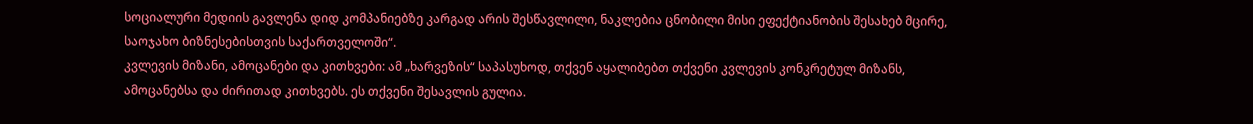სოციალური მედიის გავლენა დიდ კომპანიებზე კარგად არის შესწავლილი, ნაკლებია ცნობილი მისი ეფექტიანობის შესახებ მცირე, საოჯახო ბიზნესებისთვის საქართველოში“.
კვლევის მიზანი, ამოცანები და კითხვები: ამ „ხარვეზის“ საპასუხოდ, თქვენ აყალიბებთ თქვენი კვლევის კონკრეტულ მიზანს, ამოცანებსა და ძირითად კითხვებს. ეს თქვენი შესავლის გულია.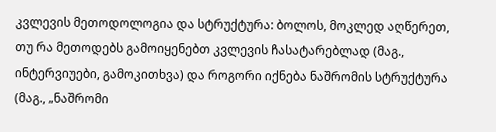კვლევის მეთოდოლოგია და სტრუქტურა: ბოლოს, მოკლედ აღწერეთ, თუ რა მეთოდებს გამოიყენებთ კვლევის ჩასატარებლად (მაგ., ინტერვიუები, გამოკითხვა) და როგორი იქნება ნაშრომის სტრუქტურა (მაგ., „ნაშრომი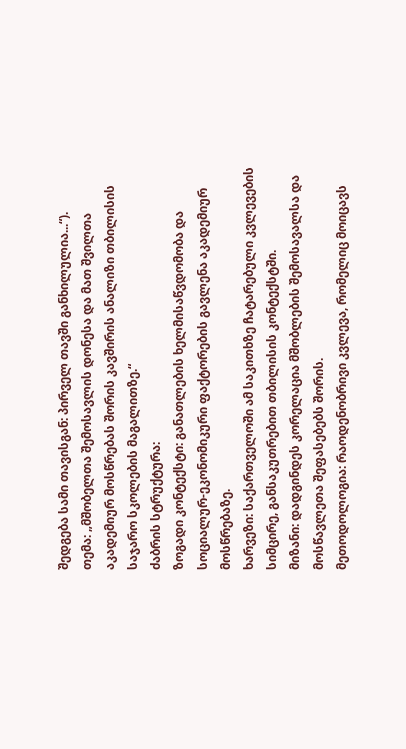შედგება სამი თავისგან: პირველ თავში განხილულია...“).
თემა: „მშობელთა შემოსავლის დონესა და მათ შვილთა აკადემიურ მოსწრებას შორის კავშირის ანალიზი თბილისის საჯარო სკოლების მაგალითზე.“
ძაბრის სტრუქტურა:
ზოგადი კონტექსტი: განათლების ხელმისაწვდომობა და სოციალურ-ეკონომიკური ფაქტორების გავლენა აკადემიურ მოსწრებაზე.
ხარვეზი: საქართველოში ამ საკითხზე ჩატარებული კვლევების სიმცირე, განსაკუთრებით თბილისის კონტექსტში.
მიზანი: დადგინდეს კორელაცია მშობლების შემოსავალსა და მოსწავლეთა შეფასებებს შორის.
მეთოდოლოგია: რაოდენობრივი კვლევა, რომელიც მოიცავს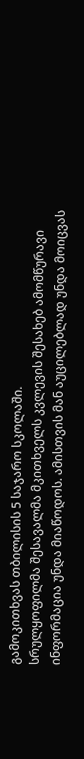გამოკითხვას თბილისის 5 საჯარო სკოლაში.
სრულყოფილმა შესავალმა მკითხველს კვლევის შესახებ ამომწურავი ინფორმაცია უნდა მიაწოდოს. ამისთვის მან აუცილებლად უნდა მოიცვას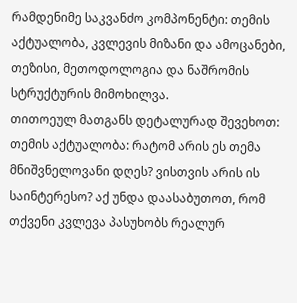რამდენიმე საკვანძო კომპონენტი: თემის აქტუალობა, კვლევის მიზანი და ამოცანები, თეზისი, მეთოდოლოგია და ნაშრომის სტრუქტურის მიმოხილვა.
თითოეულ მათგანს დეტალურად შევეხოთ:
თემის აქტუალობა: რატომ არის ეს თემა მნიშვნელოვანი დღეს? ვისთვის არის ის საინტერესო? აქ უნდა დაასაბუთოთ, რომ თქვენი კვლევა პასუხობს რეალურ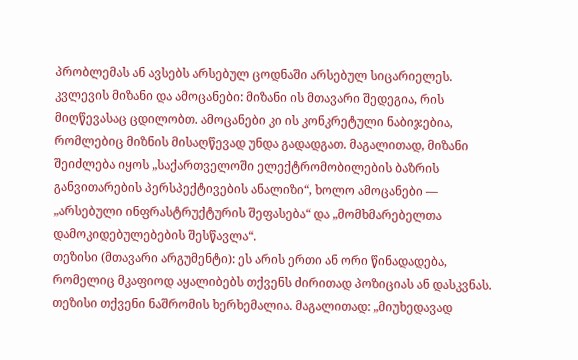პრობლემას ან ავსებს არსებულ ცოდნაში არსებულ სიცარიელეს.
კვლევის მიზანი და ამოცანები: მიზანი ის მთავარი შედეგია, რის მიღწევასაც ცდილობთ. ამოცანები კი ის კონკრეტული ნაბიჯებია, რომლებიც მიზნის მისაღწევად უნდა გადადგათ. მაგალითად, მიზანი შეიძლება იყოს „საქართველოში ელექტრომობილების ბაზრის განვითარების პერსპექტივების ანალიზი“, ხოლო ამოცანები — „არსებული ინფრასტრუქტურის შეფასება“ და „მომხმარებელთა დამოკიდებულებების შესწავლა“.
თეზისი (მთავარი არგუმენტი): ეს არის ერთი ან ორი წინადადება, რომელიც მკაფიოდ აყალიბებს თქვენს ძირითად პოზიციას ან დასკვნას. თეზისი თქვენი ნაშრომის ხერხემალია. მაგალითად: „მიუხედავად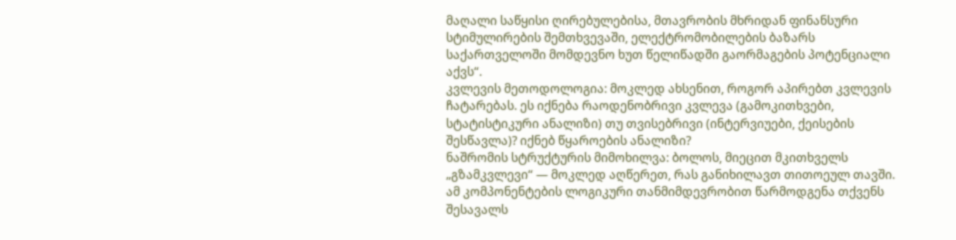მაღალი საწყისი ღირებულებისა, მთავრობის მხრიდან ფინანსური სტიმულირების შემთხვევაში, ელექტრომობილების ბაზარს საქართველოში მომდევნო ხუთ წელიწადში გაორმაგების პოტენციალი აქვს“.
კვლევის მეთოდოლოგია: მოკლედ ახსენით, როგორ აპირებთ კვლევის ჩატარებას. ეს იქნება რაოდენობრივი კვლევა (გამოკითხვები, სტატისტიკური ანალიზი) თუ თვისებრივი (ინტერვიუები, ქეისების შესწავლა)? იქნებ წყაროების ანალიზი?
ნაშრომის სტრუქტურის მიმოხილვა: ბოლოს, მიეცით მკითხველს „გზამკვლევი“ — მოკლედ აღწერეთ, რას განიხილავთ თითოეულ თავში.
ამ კომპონენტების ლოგიკური თანმიმდევრობით წარმოდგენა თქვენს შესავალს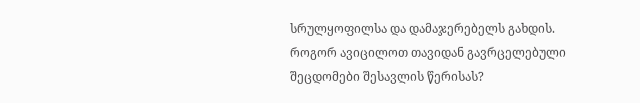სრულყოფილსა და დამაჯერებელს გახდის.
როგორ ავიცილოთ თავიდან გავრცელებული შეცდომები შესავლის წერისას?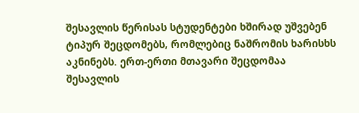შესავლის წერისას სტუდენტები ხშირად უშვებენ ტიპურ შეცდომებს, რომლებიც ნაშრომის ხარისხს აკნინებს. ერთ-ერთი მთავარი შეცდომაა შესავლის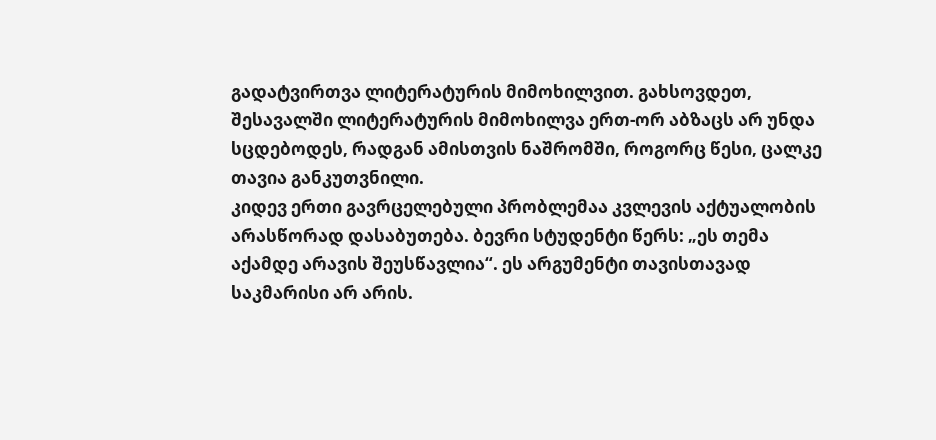გადატვირთვა ლიტერატურის მიმოხილვით. გახსოვდეთ, შესავალში ლიტერატურის მიმოხილვა ერთ-ორ აბზაცს არ უნდა სცდებოდეს, რადგან ამისთვის ნაშრომში, როგორც წესი, ცალკე თავია განკუთვნილი.
კიდევ ერთი გავრცელებული პრობლემაა კვლევის აქტუალობის არასწორად დასაბუთება. ბევრი სტუდენტი წერს: „ეს თემა აქამდე არავის შეუსწავლია“. ეს არგუმენტი თავისთავად საკმარისი არ არის.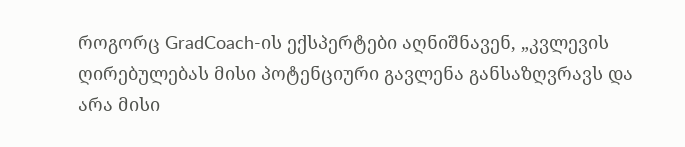როგორც GradCoach-ის ექსპერტები აღნიშნავენ, „კვლევის ღირებულებას მისი პოტენციური გავლენა განსაზღვრავს და არა მისი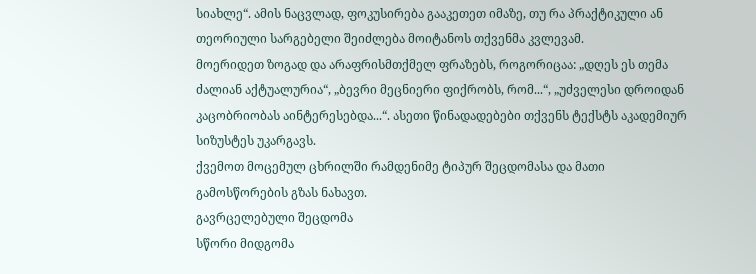სიახლე“. ამის ნაცვლად, ფოკუსირება გააკეთეთ იმაზე, თუ რა პრაქტიკული ან თეორიული სარგებელი შეიძლება მოიტანოს თქვენმა კვლევამ.
მოერიდეთ ზოგად და არაფრისმთქმელ ფრაზებს, როგორიცაა: „დღეს ეს თემა ძალიან აქტუალურია“, „ბევრი მეცნიერი ფიქრობს, რომ...“, „უძველესი დროიდან კაცობრიობას აინტერესებდა...“. ასეთი წინადადებები თქვენს ტექსტს აკადემიურ სიზუსტეს უკარგავს.
ქვემოთ მოცემულ ცხრილში რამდენიმე ტიპურ შეცდომასა და მათი გამოსწორების გზას ნახავთ.
გავრცელებული შეცდომა
სწორი მიდგომა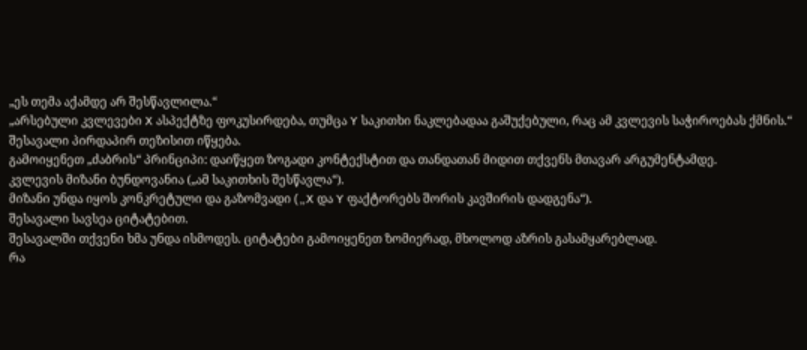„ეს თემა აქამდე არ შესწავლილა.“
„არსებული კვლევები X ასპექტზე ფოკუსირდება, თუმცა Y საკითხი ნაკლებადაა გაშუქებული, რაც ამ კვლევის საჭიროებას ქმნის.“
შესავალი პირდაპირ თეზისით იწყება.
გამოიყენეთ „ძაბრის“ პრინციპი: დაიწყეთ ზოგადი კონტექსტით და თანდათან მიდით თქვენს მთავარ არგუმენტამდე.
კვლევის მიზანი ბუნდოვანია („ამ საკითხის შესწავლა“).
მიზანი უნდა იყოს კონკრეტული და გაზომვადი („X და Y ფაქტორებს შორის კავშირის დადგენა“).
შესავალი სავსეა ციტატებით.
შესავალში თქვენი ხმა უნდა ისმოდეს. ციტატები გამოიყენეთ ზომიერად, მხოლოდ აზრის გასამყარებლად.
რა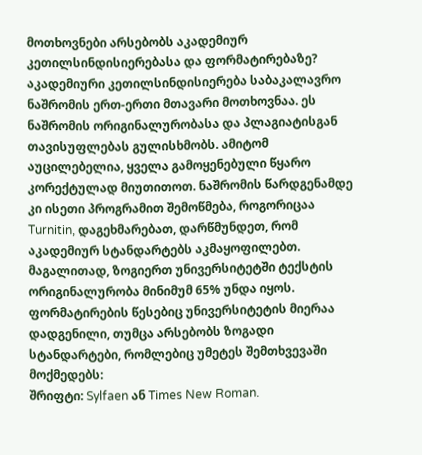მოთხოვნები არსებობს აკადემიურ კეთილსინდისიერებასა და ფორმატირებაზე?
აკადემიური კეთილსინდისიერება საბაკალავრო ნაშრომის ერთ-ერთი მთავარი მოთხოვნაა. ეს ნაშრომის ორიგინალურობასა და პლაგიატისგან თავისუფლებას გულისხმობს. ამიტომ აუცილებელია, ყველა გამოყენებული წყარო კორექტულად მიუთითოთ. ნაშრომის წარდგენამდე კი ისეთი პროგრამით შემოწმება, როგორიცაა Turnitin, დაგეხმარებათ, დარწმუნდეთ, რომ აკადემიურ სტანდარტებს აკმაყოფილებთ. მაგალითად, ზოგიერთ უნივერსიტეტში ტექსტის ორიგინალურობა მინიმუმ 65% უნდა იყოს.
ფორმატირების წესებიც უნივერსიტეტის მიერაა დადგენილი, თუმცა არსებობს ზოგადი სტანდარტები, რომლებიც უმეტეს შემთხვევაში მოქმედებს:
შრიფტი: Sylfaen ან Times New Roman.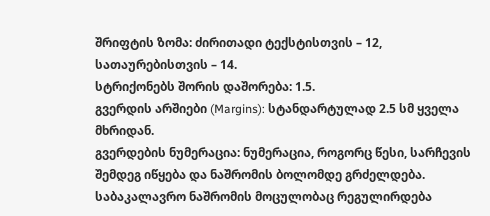შრიფტის ზომა: ძირითადი ტექსტისთვის – 12, სათაურებისთვის – 14.
სტრიქონებს შორის დაშორება: 1.5.
გვერდის არშიები (Margins): სტანდარტულად 2.5 სმ ყველა მხრიდან.
გვერდების ნუმერაცია: ნუმერაცია, როგორც წესი, სარჩევის შემდეგ იწყება და ნაშრომის ბოლომდე გრძელდება.
საბაკალავრო ნაშრომის მოცულობაც რეგულირდება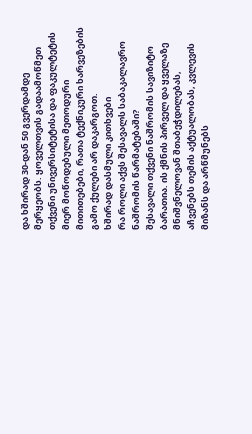და ხშირად 30-დან 50 გვერდამდე მერყეობს. ყოველთვის გადაამოწმეთ თქვენი უნივერსიტეტისა და ფაკულტეტის მიერ მოწოდებული მეთოდური მითითებები, რათა ტექნიკური ხარვეზების გამო ქულები არ დაკარგოთ.
ხშირად დასმული კითხვები
რა როლი აქვს შესავალს საბაკალავრო ნაშრომის წარმატებაში?
შესავალი თქვენი ნაშრომის სავიზიტო ბარათია. ის ქმნის პირველ და ყველაზე მნიშვნელოვან შთაბეჭდილებას, აჩვენებს თემის აქტუალობას, კვლევის მიზანს და არწმუნებს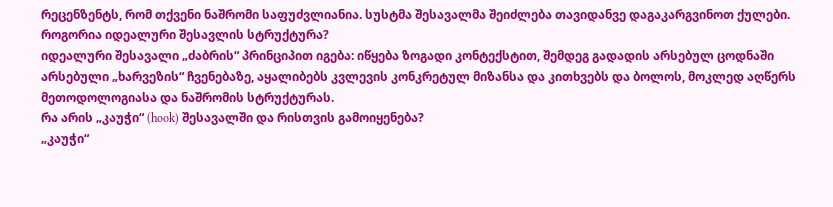რეცენზენტს, რომ თქვენი ნაშრომი საფუძვლიანია. სუსტმა შესავალმა შეიძლება თავიდანვე დაგაკარგვინოთ ქულები.
როგორია იდეალური შესავლის სტრუქტურა?
იდეალური შესავალი „ძაბრის“ პრინციპით იგება: იწყება ზოგადი კონტექსტით, შემდეგ გადადის არსებულ ცოდნაში არსებული „ხარვეზის“ ჩვენებაზე, აყალიბებს კვლევის კონკრეტულ მიზანსა და კითხვებს და ბოლოს, მოკლედ აღწერს მეთოდოლოგიასა და ნაშრომის სტრუქტურას.
რა არის „კაუჭი“ (hook) შესავალში და რისთვის გამოიყენება?
„კაუჭი“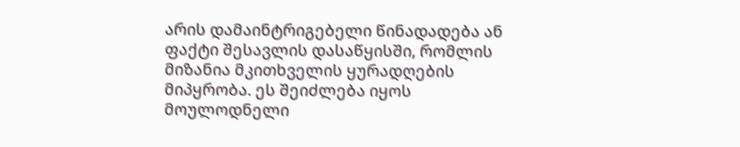არის დამაინტრიგებელი წინადადება ან ფაქტი შესავლის დასაწყისში, რომლის მიზანია მკითხველის ყურადღების მიპყრობა. ეს შეიძლება იყოს მოულოდნელი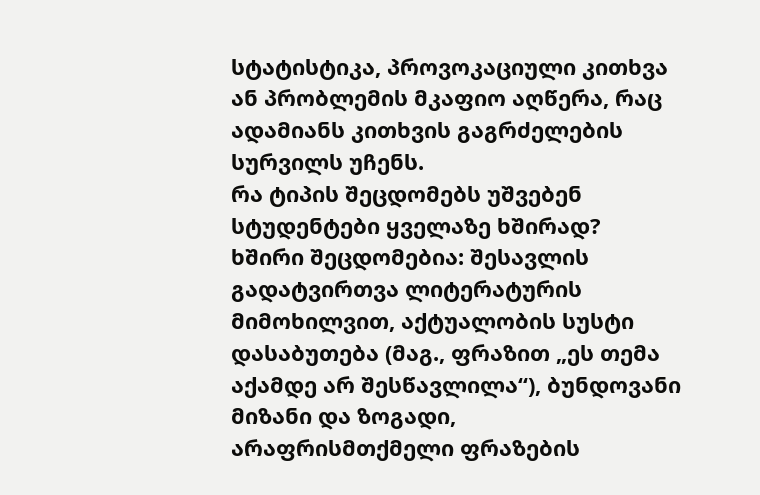სტატისტიკა, პროვოკაციული კითხვა ან პრობლემის მკაფიო აღწერა, რაც ადამიანს კითხვის გაგრძელების სურვილს უჩენს.
რა ტიპის შეცდომებს უშვებენ სტუდენტები ყველაზე ხშირად?
ხშირი შეცდომებია: შესავლის გადატვირთვა ლიტერატურის მიმოხილვით, აქტუალობის სუსტი დასაბუთება (მაგ., ფრაზით „ეს თემა აქამდე არ შესწავლილა“), ბუნდოვანი მიზანი და ზოგადი, არაფრისმთქმელი ფრაზების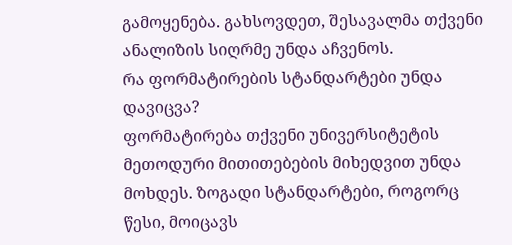გამოყენება. გახსოვდეთ, შესავალმა თქვენი ანალიზის სიღრმე უნდა აჩვენოს.
რა ფორმატირების სტანდარტები უნდა დავიცვა?
ფორმატირება თქვენი უნივერსიტეტის მეთოდური მითითებების მიხედვით უნდა მოხდეს. ზოგადი სტანდარტები, როგორც წესი, მოიცავს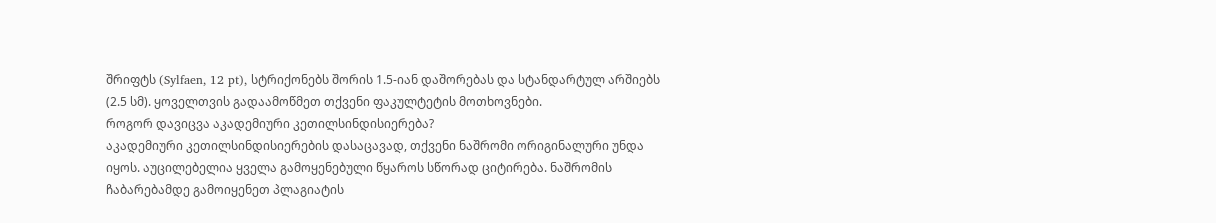შრიფტს (Sylfaen, 12 pt), სტრიქონებს შორის 1.5-იან დაშორებას და სტანდარტულ არშიებს (2.5 სმ). ყოველთვის გადაამოწმეთ თქვენი ფაკულტეტის მოთხოვნები.
როგორ დავიცვა აკადემიური კეთილსინდისიერება?
აკადემიური კეთილსინდისიერების დასაცავად, თქვენი ნაშრომი ორიგინალური უნდა იყოს. აუცილებელია ყველა გამოყენებული წყაროს სწორად ციტირება. ნაშრომის ჩაბარებამდე გამოიყენეთ პლაგიატის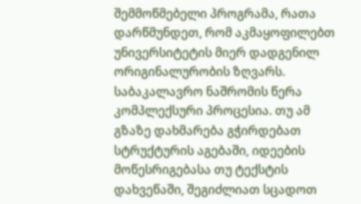შემმოწმებელი პროგრამა, რათა დარწმუნდეთ, რომ აკმაყოფილებთ უნივერსიტეტის მიერ დადგენილ ორიგინალურობის ზღვარს.
საბაკალავრო ნაშრომის წერა კომპლექსური პროცესია. თუ ამ გზაზე დახმარება გჭირდებათ სტრუქტურის აგებაში, იდეების მოწესრიგებასა თუ ტექსტის დახვეწაში, შეგიძლიათ სცადოთ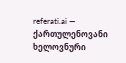referati.ai — ქართულენოვანი ხელოვნური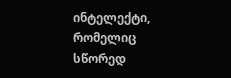ინტელექტი, რომელიც სწორედ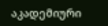აკადემიური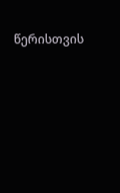წერისთვის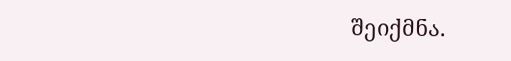შეიქმნა.